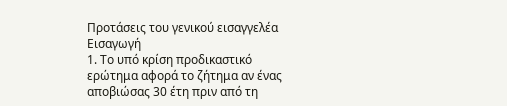Προτάσεις του γενικού εισαγγελέα
Εισαγωγή
1. Το υπό κρίση προδικαστικό ερώτημα αφορά το ζήτημα αν ένας αποβιώσας 30 έτη πριν από τη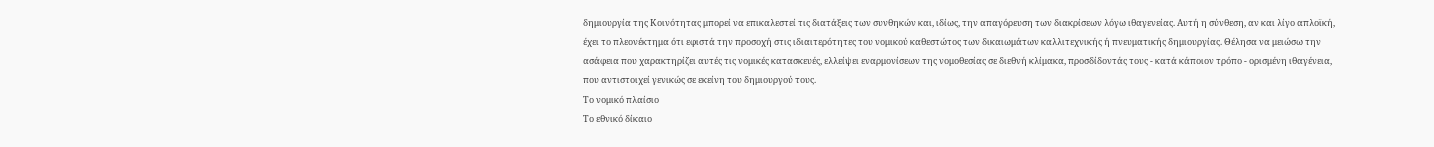δημιουργία της Κοινότητας μπορεί να επικαλεστεί τις διατάξεις των συνθηκών και, ιδίως, την απαγόρευση των διακρίσεων λόγω ιθαγενείας. Αυτή η σύνθεση, αν και λίγο απλοϊκή, έχει το πλεονέκτημα ότι εφιστά την προσοχή στις ιδιαιτερότητες του νομικού καθεστώτος των δικαιωμάτων καλλιτεχνικής ή πνευματικής δημιουργίας. Θέλησα να μειώσω την ασάφεια που χαρακτηρίζει αυτές τις νομικές κατασκευές, ελλείψει εναρμονίσεων της νομοθεσίας σε διεθνή κλίμακα, προσδίδοντάς τους - κατά κάποιον τρόπο - ορισμένη ιθαγένεια, που αντιστοιχεί γενικώς σε εκείνη του δημιουργού τους.
Το νομικό πλαίσιο
Το εθνικό δίκαιο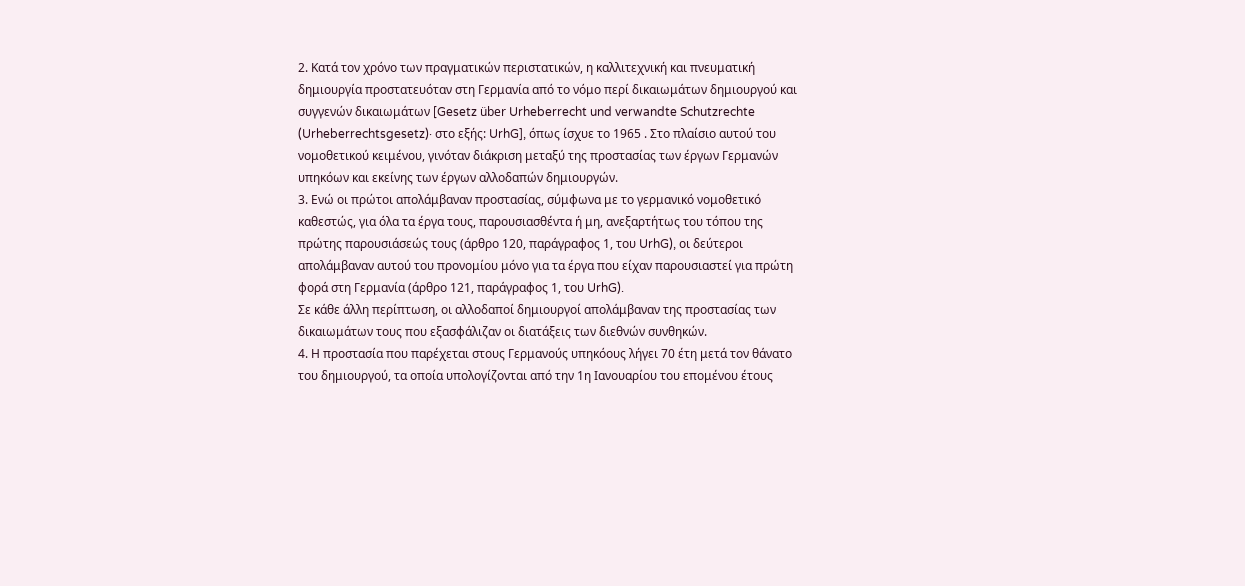2. Κατά τον χρόνο των πραγματικών περιστατικών, η καλλιτεχνική και πνευματική δημιουργία προστατευόταν στη Γερμανία από το νόμο περί δικαιωμάτων δημιουργού και συγγενών δικαιωμάτων [Gesetz über Urheberrecht und verwandte Schutzrechte (Urheberrechtsgesetz)· στο εξής: UrhG], όπως ίσχυε το 1965 . Στο πλαίσιο αυτού του νομοθετικού κειμένου, γινόταν διάκριση μεταξύ της προστασίας των έργων Γερμανών υπηκόων και εκείνης των έργων αλλοδαπών δημιουργών.
3. Ενώ οι πρώτοι απολάμβαναν προστασίας, σύμφωνα με το γερμανικό νομοθετικό καθεστώς, για όλα τα έργα τους, παρουσιασθέντα ή μη, ανεξαρτήτως του τόπου της πρώτης παρουσιάσεώς τους (άρθρο 120, παράγραφος 1, του UrhG), οι δεύτεροι απολάμβαναν αυτού του προνομίου μόνο για τα έργα που είχαν παρουσιαστεί για πρώτη φορά στη Γερμανία (άρθρο 121, παράγραφος 1, του UrhG).
Σε κάθε άλλη περίπτωση, οι αλλοδαποί δημιουργοί απολάμβαναν της προστασίας των δικαιωμάτων τους που εξασφάλιζαν οι διατάξεις των διεθνών συνθηκών.
4. Η προστασία που παρέχεται στους Γερμανούς υπηκόους λήγει 70 έτη μετά τον θάνατο του δημιουργού, τα οποία υπολογίζονται από την 1η Ιανουαρίου του επομένου έτους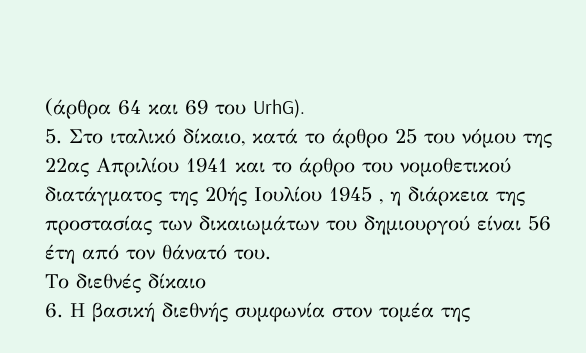(άρθρα 64 και 69 του UrhG).
5. Στο ιταλικό δίκαιο, κατά το άρθρο 25 του νόμου της 22ας Απριλίου 1941 και το άρθρο του νομοθετικού διατάγματος της 20ής Ιουλίου 1945 , η διάρκεια της προστασίας των δικαιωμάτων του δημιουργού είναι 56 έτη από τον θάνατό του.
Το διεθνές δίκαιο
6. Η βασική διεθνής συμφωνία στον τομέα της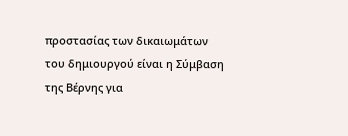προστασίας των δικαιωμάτων του δημιουργού είναι η Σύμβαση της Βέρνης για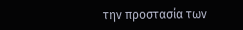την προστασία των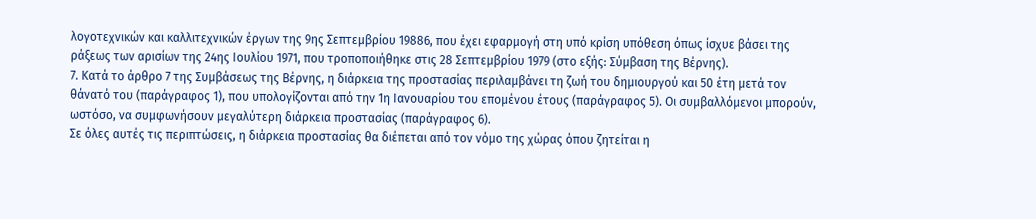λογοτεχνικών και καλλιτεχνικών έργων της 9ης Σεπτεμβρίου 19886, που έχει εφαρμογή στη υπό κρίση υπόθεση όπως ίσχυε βάσει της ράξεως των αρισίων της 24ης Ιουλίου 1971, που τροποποιήθηκε στις 28 Σεπτεμβρίου 1979 (στο εξής: Σύμβαση της Βέρνης).
7. Κατά το άρθρο 7 της Συμβάσεως της Βέρνης, η διάρκεια της προστασίας περιλαμβάνει τη ζωή του δημιουργού και 50 έτη μετά τον θάνατό του (παράγραφος 1), που υπολογίζονται από την 1η Ιανουαρίου του επομένου έτους (παράγραφος 5). Οι συμβαλλόμενοι μπορούν, ωστόσο, να συμφωνήσουν μεγαλύτερη διάρκεια προστασίας (παράγραφος 6).
Σε όλες αυτές τις περιπτώσεις, η διάρκεια προστασίας θα διέπεται από τον νόμο της χώρας όπου ζητείται η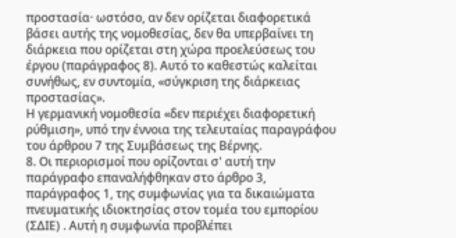προστασία· ωστόσο, αν δεν ορίζεται διαφορετικά βάσει αυτής της νομοθεσίας, δεν θα υπερβαίνει τη διάρκεια που ορίζεται στη χώρα προελεύσεως του έργου (παράγραφος 8). Αυτό το καθεστώς καλείται συνήθως, εν συντομία, «σύγκριση της διάρκειας προστασίας».
Η γερμανική νομοθεσία «δεν περιέχει διαφορετική ρύθμιση», υπό την έννοια της τελευταίας παραγράφου του άρθρου 7 της Συμβάσεως της Βέρνης.
8. Οι περιορισμοί που ορίζονται σ' αυτή την παράγραφο επαναλήφθηκαν στο άρθρο 3, παράγραφος 1, της συμφωνίας για τα δικαιώματα πνευματικής ιδιοκτησίας στον τομέα του εμπορίου (ΣΔΙΕ) . Αυτή η συμφωνία προβλέπει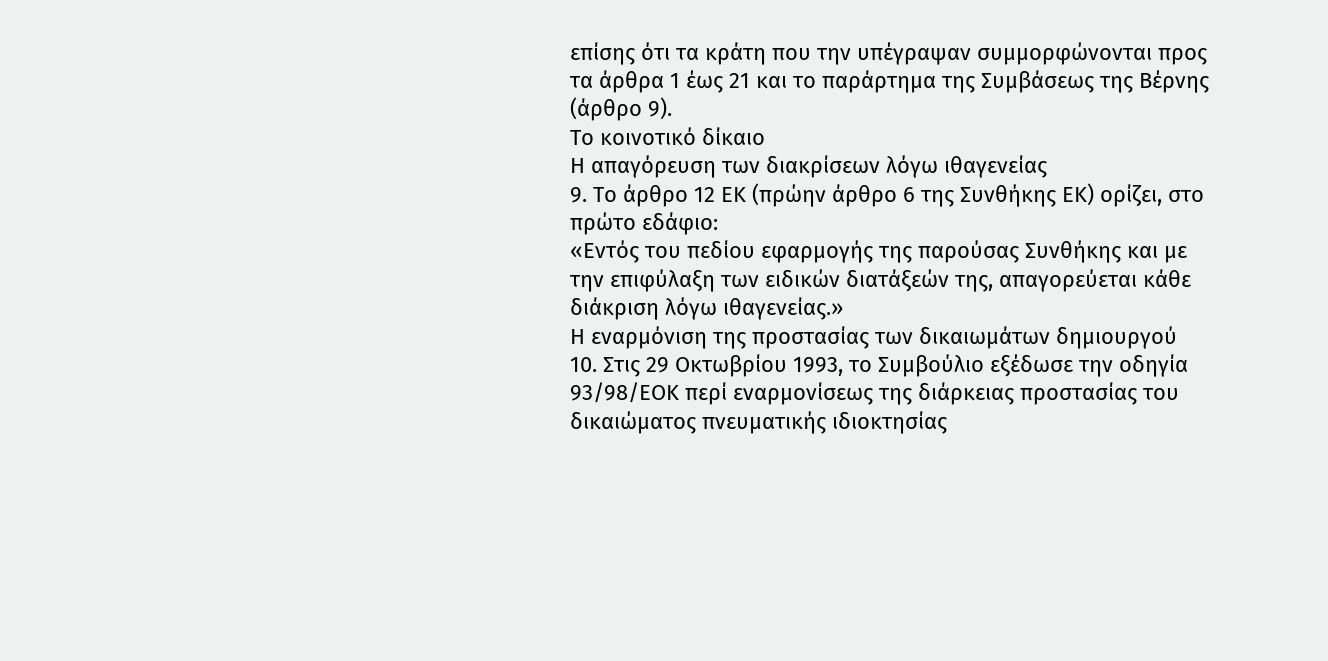επίσης ότι τα κράτη που την υπέγραψαν συμμορφώνονται προς τα άρθρα 1 έως 21 και το παράρτημα της Συμβάσεως της Βέρνης (άρθρο 9).
Το κοινοτικό δίκαιο
Η απαγόρευση των διακρίσεων λόγω ιθαγενείας
9. Το άρθρο 12 ΕΚ (πρώην άρθρο 6 της Συνθήκης ΕΚ) ορίζει, στο πρώτο εδάφιο:
«Εντός του πεδίου εφαρμογής της παρούσας Συνθήκης και με την επιφύλαξη των ειδικών διατάξεών της, απαγορεύεται κάθε διάκριση λόγω ιθαγενείας.»
Η εναρμόνιση της προστασίας των δικαιωμάτων δημιουργού
10. Στις 29 Οκτωβρίου 1993, το Συμβούλιο εξέδωσε την οδηγία 93/98/ΕΟΚ περί εναρμονίσεως της διάρκειας προστασίας του δικαιώματος πνευματικής ιδιοκτησίας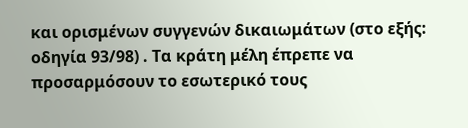και ορισμένων συγγενών δικαιωμάτων (στο εξής: οδηγία 93/98) . Τα κράτη μέλη έπρεπε να προσαρμόσουν το εσωτερικό τους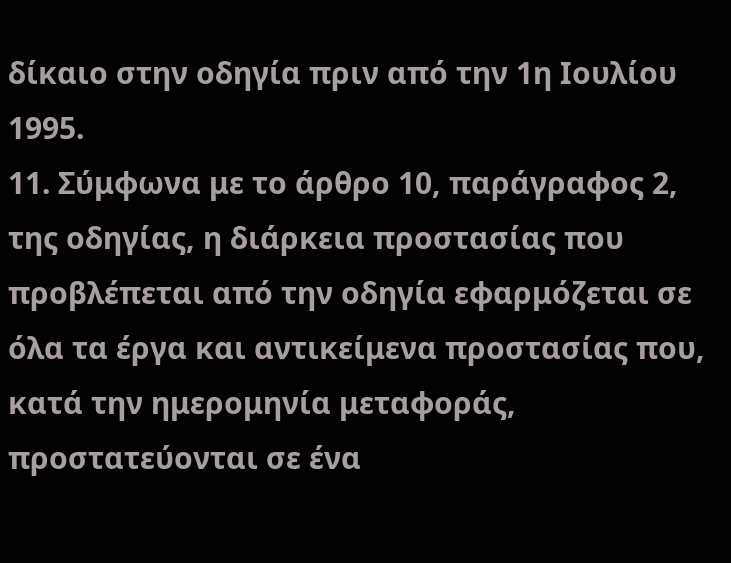δίκαιο στην οδηγία πριν από την 1η Ιουλίου 1995.
11. Σύμφωνα με το άρθρο 10, παράγραφος 2, της οδηγίας, η διάρκεια προστασίας που προβλέπεται από την οδηγία εφαρμόζεται σε όλα τα έργα και αντικείμενα προστασίας που, κατά την ημερομηνία μεταφοράς, προστατεύονται σε ένα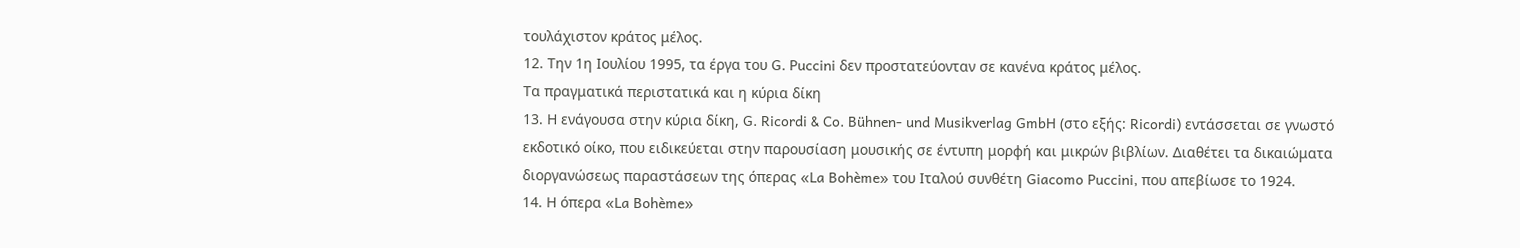τουλάχιστον κράτος μέλος.
12. Την 1η Ιουλίου 1995, τα έργα του G. Puccini δεν προστατεύονταν σε κανένα κράτος μέλος.
Τα πραγματικά περιστατικά και η κύρια δίκη
13. Η ενάγουσα στην κύρια δίκη, G. Ricordi & Co. Bühnen- und Musikverlag GmbH (στο εξής: Ricordi) εντάσσεται σε γνωστό εκδοτικό οίκο, που ειδικεύεται στην παρουσίαση μουσικής σε έντυπη μορφή και μικρών βιβλίων. Διαθέτει τα δικαιώματα διοργανώσεως παραστάσεων της όπερας «La Bohème» του Ιταλού συνθέτη Giacomo Puccini, που απεβίωσε το 1924.
14. Η όπερα «La Bohème»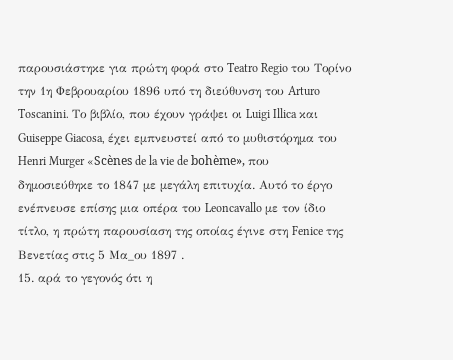παρουσιάστηκε για πρώτη φορά στο Teatro Regio του Τορίνο την 1η Φεβρουαρίου 1896 υπό τη διεύθυνση του Arturo Toscanini. Το βιβλίο, που έχουν γράψει οι Luigi Illica και Guiseppe Giacosa, έχει εμπνευστεί από το μυθιστόρημα του Henri Murger «Scènes de la vie de bohème», που δημοσιεύθηκε το 1847 με μεγάλη επιτυχία. Αυτό το έργο ενέπνευσε επίσης μια οπέρα του Leoncavallo με τον ίδιο τίτλο, η πρώτη παρουσίαση της οποίας έγινε στη Fenice της Βενετίας στις 5 Μα_ου 1897 .
15. αρά το γεγονός ότι η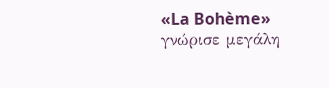«La Bohème» γνώρισε μεγάλη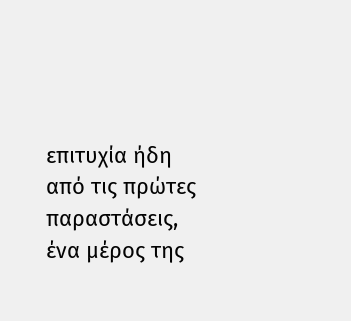επιτυχία ήδη από τις πρώτες παραστάσεις, ένα μέρος της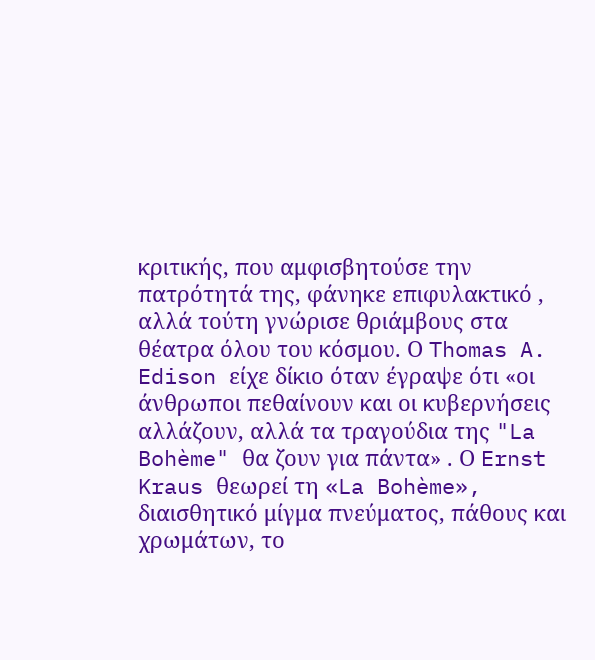κριτικής, που αμφισβητούσε την πατρότητά της, φάνηκε επιφυλακτικό , αλλά τούτη γνώρισε θριάμβους στα θέατρα όλου του κόσμου. Ο Thomas A. Edison είχε δίκιο όταν έγραψε ότι «οι άνθρωποι πεθαίνουν και οι κυβερνήσεις αλλάζουν, αλλά τα τραγούδια της "La Bohème" θα ζουν για πάντα» . Ο Ernst Kraus θεωρεί τη «La Bohème», διαισθητικό μίγμα πνεύματος, πάθους και χρωμάτων, το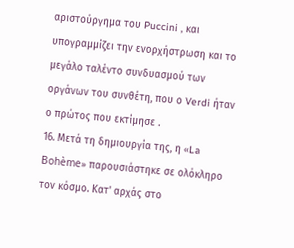αριστούργημα του Puccini , και υπογραμμίζει την ενορχήστρωση και το μεγάλο ταλέντο συνδυασμού των οργάνων του συνθέτη, που ο Verdi ήταν ο πρώτος που εκτίμησε .
16. Μετά τη δημιουργία της, η «La Bohème» παρουσιάστηκε σε ολόκληρο τον κόσμο. Κατ' αρχάς στο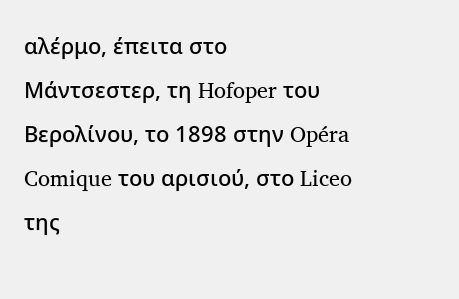αλέρμο, έπειτα στο Μάντσεστερ, τη Hofoper του Βερολίνου, το 1898 στην Opéra Comique του αρισιού, στο Liceo της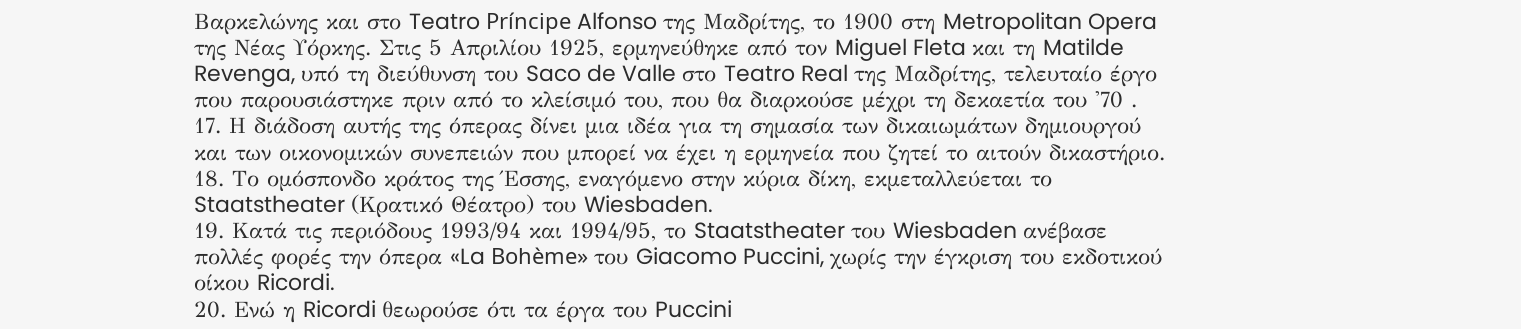Βαρκελώνης και στο Teatro Príncipe Alfonso της Μαδρίτης, το 1900 στη Metropolitan Opera της Νέας Υόρκης. Στις 5 Απριλίου 1925, ερμηνεύθηκε από τον Miguel Fleta και τη Matilde Revenga, υπό τη διεύθυνση του Saco de Valle στο Teatro Real της Μαδρίτης, τελευταίο έργο που παρουσιάστηκε πριν από το κλείσιμό του, που θα διαρκούσε μέχρι τη δεκαετία του '70 .
17. Η διάδοση αυτής της όπερας δίνει μια ιδέα για τη σημασία των δικαιωμάτων δημιουργού και των οικονομικών συνεπειών που μπορεί να έχει η ερμηνεία που ζητεί το αιτούν δικαστήριο.
18. Το ομόσπονδο κράτος της Έσσης, εναγόμενο στην κύρια δίκη, εκμεταλλεύεται το Staatstheater (Κρατικό Θέατρο) του Wiesbaden.
19. Κατά τις περιόδους 1993/94 και 1994/95, το Staatstheater του Wiesbaden ανέβασε πολλές φορές την όπερα «La Bohème» του Giacomo Puccini, χωρίς την έγκριση του εκδοτικού οίκου Ricordi.
20. Ενώ η Ricordi θεωρούσε ότι τα έργα του Puccini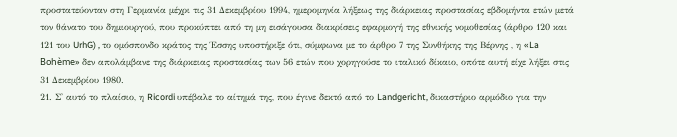προστατεύονταν στη Γερμανία μέχρι τις 31 Δεκεμβρίου 1994, ημερομηνία λήξεως της διάρκειας προστασίας εβδομήντα ετών μετά τον θάνατο του δημιουργού, που προκύπτει από τη μη εισάγουσα διακρίσεις εφαρμογή της εθνικής νομοθεσίας (άρθρο 120 και 121 του UrhG) , το ομόσπονδο κράτος της Έσσης υποστήριξε ότι, σύμφωνα με το άρθρο 7 της Συνθήκης της Βέρνης , η «La Bohème» δεν απολάμβανε της διάρκειας προστασίας των 56 ετών που χορηγούσε το ιταλικό δίκαιο, οπότε αυτή είχε λήξει στις 31 Δεκεμβρίου 1980.
21. Σ' αυτό το πλαίσιο, η Ricordi υπέβαλε το αίτημά της, που έγινε δεκτό από το Landgericht, δικαστήριο αρμόδιο για την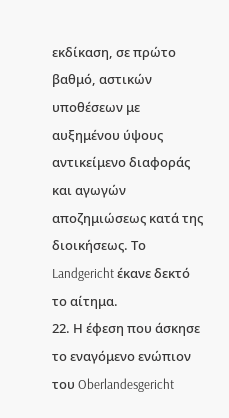εκδίκαση, σε πρώτο βαθμό, αστικών υποθέσεων με αυξημένου ύψους αντικείμενο διαφοράς και αγωγών αποζημιώσεως κατά της διοικήσεως. Το Landgericht έκανε δεκτό το αίτημα.
22. Η έφεση που άσκησε το εναγόμενο ενώπιον του Oberlandesgericht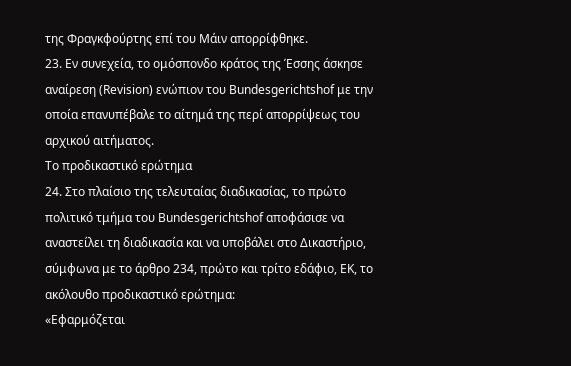της Φραγκφούρτης επί του Μάιν απορρίφθηκε.
23. Εν συνεχεία, το ομόσπονδο κράτος της Έσσης άσκησε αναίρεση (Revision) ενώπιον του Bundesgerichtshof με την οποία επανυπέβαλε το αίτημά της περί απορρίψεως του αρχικού αιτήματος.
Το προδικαστικό ερώτημα
24. Στο πλαίσιο της τελευταίας διαδικασίας, το πρώτο πολιτικό τμήμα του Bundesgerichtshof αποφάσισε να αναστείλει τη διαδικασία και να υποβάλει στο Δικαστήριο, σύμφωνα με το άρθρο 234, πρώτο και τρίτο εδάφιο, ΕΚ, το ακόλουθο προδικαστικό ερώτημα:
«Εφαρμόζεται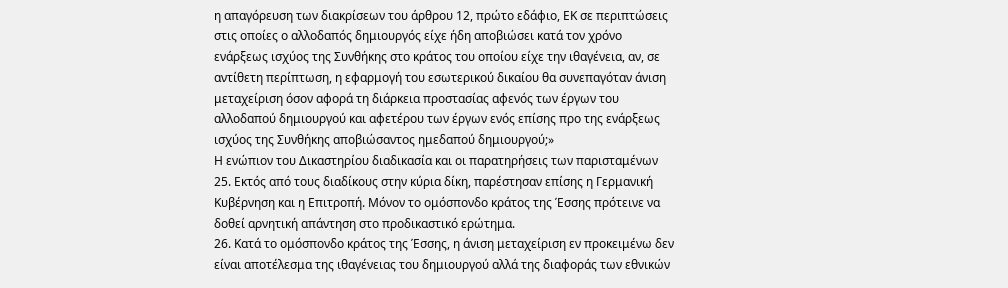η απαγόρευση των διακρίσεων του άρθρου 12, πρώτο εδάφιο, ΕΚ σε περιπτώσεις στις οποίες ο αλλοδαπός δημιουργός είχε ήδη αποβιώσει κατά τον χρόνο ενάρξεως ισχύος της Συνθήκης στο κράτος του οποίου είχε την ιθαγένεια, αν, σε αντίθετη περίπτωση, η εφαρμογή του εσωτερικού δικαίου θα συνεπαγόταν άνιση μεταχείριση όσον αφορά τη διάρκεια προστασίας αφενός των έργων του αλλοδαπού δημιουργού και αφετέρου των έργων ενός επίσης προ της ενάρξεως ισχύος της Συνθήκης αποβιώσαντος ημεδαπού δημιουργού;»
Η ενώπιον του Δικαστηρίου διαδικασία και οι παρατηρήσεις των παρισταμένων
25. Εκτός από τους διαδίκους στην κύρια δίκη, παρέστησαν επίσης η Γερμανική Κυβέρνηση και η Επιτροπή. Μόνον το ομόσπονδο κράτος της Έσσης πρότεινε να δοθεί αρνητική απάντηση στο προδικαστικό ερώτημα.
26. Κατά το ομόσπονδο κράτος της Έσσης, η άνιση μεταχείριση εν προκειμένω δεν είναι αποτέλεσμα της ιθαγένειας του δημιουργού αλλά της διαφοράς των εθνικών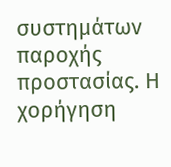συστημάτων παροχής προστασίας. Η χορήγηση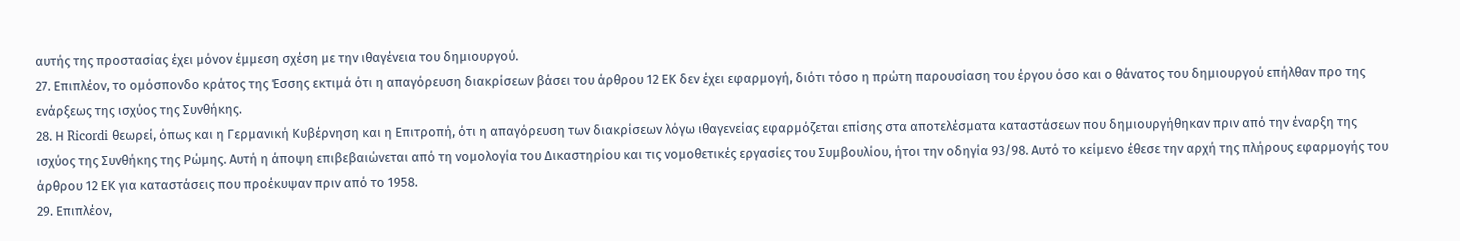αυτής της προστασίας έχει μόνον έμμεση σχέση με την ιθαγένεια του δημιουργού.
27. Επιπλέον, το ομόσπονδο κράτος της Έσσης εκτιμά ότι η απαγόρευση διακρίσεων βάσει του άρθρου 12 ΕΚ δεν έχει εφαρμογή, διότι τόσο η πρώτη παρουσίαση του έργου όσο και ο θάνατος του δημιουργού επήλθαν προ της ενάρξεως της ισχύος της Συνθήκης.
28. Η Ricordi θεωρεί, όπως και η Γερμανική Κυβέρνηση και η Επιτροπή, ότι η απαγόρευση των διακρίσεων λόγω ιθαγενείας εφαρμόζεται επίσης στα αποτελέσματα καταστάσεων που δημιουργήθηκαν πριν από την έναρξη της ισχύος της Συνθήκης της Ρώμης. Αυτή η άποψη επιβεβαιώνεται από τη νομολογία του Δικαστηρίου και τις νομοθετικές εργασίες του Συμβουλίου, ήτοι την οδηγία 93/98. Αυτό το κείμενο έθεσε την αρχή της πλήρους εφαρμογής του άρθρου 12 ΕΚ για καταστάσεις που προέκυψαν πριν από το 1958.
29. Επιπλέον,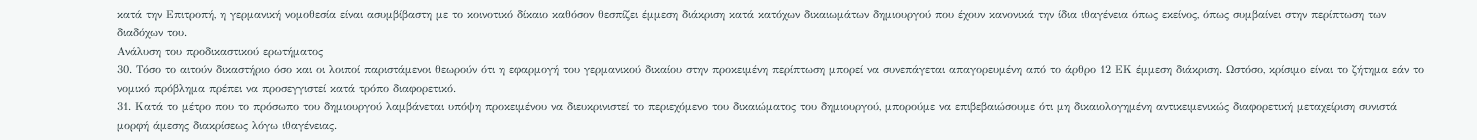κατά την Επιτροπή, η γερμανική νομοθεσία είναι ασυμβίβαστη με το κοινοτικό δίκαιο καθόσον θεσπίζει έμμεση διάκριση κατά κατόχων δικαιωμάτων δημιουργού που έχουν κανονικά την ίδια ιθαγένεια όπως εκείνος, όπως συμβαίνει στην περίπτωση των διαδόχων του.
Ανάλυση του προδικαστικού ερωτήματος
30. Τόσο το αιτούν δικαστήριο όσο και οι λοιποί παριστάμενοι θεωρούν ότι η εφαρμογή του γερμανικού δικαίου στην προκειμένη περίπτωση μπορεί να συνεπάγεται απαγορευμένη από το άρθρο 12 ΕΚ έμμεση διάκριση. Ωστόσο, κρίσιμο είναι το ζήτημα εάν το νομικό πρόβλημα πρέπει να προσεγγιστεί κατά τρόπο διαφορετικό.
31. Κατά το μέτρο που το πρόσωπο του δημιουργού λαμβάνεται υπόψη προκειμένου να διευκρινιστεί το περιεχόμενο του δικαιώματος του δημιουργού, μπορούμε να επιβεβαιώσουμε ότι μη δικαιολογημένη αντικειμενικώς διαφορετική μεταχείριση συνιστά μορφή άμεσης διακρίσεως λόγω ιθαγένειας.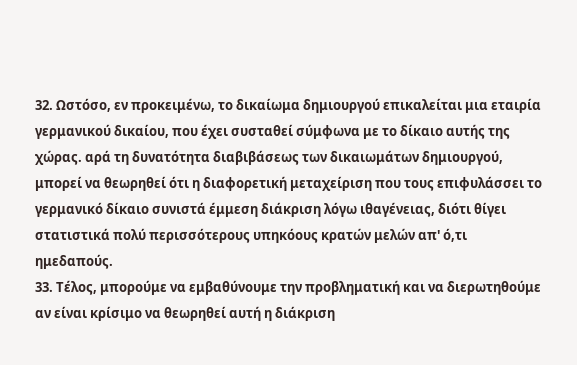32. Ωστόσο, εν προκειμένω, το δικαίωμα δημιουργού επικαλείται μια εταιρία γερμανικού δικαίου, που έχει συσταθεί σύμφωνα με το δίκαιο αυτής της χώρας. αρά τη δυνατότητα διαβιβάσεως των δικαιωμάτων δημιουργού, μπορεί να θεωρηθεί ότι η διαφορετική μεταχείριση που τους επιφυλάσσει το γερμανικό δίκαιο συνιστά έμμεση διάκριση λόγω ιθαγένειας, διότι θίγει στατιστικά πολύ περισσότερους υπηκόους κρατών μελών απ' ό,τι ημεδαπούς.
33. Τέλος, μπορούμε να εμβαθύνουμε την προβληματική και να διερωτηθούμε αν είναι κρίσιμο να θεωρηθεί αυτή η διάκριση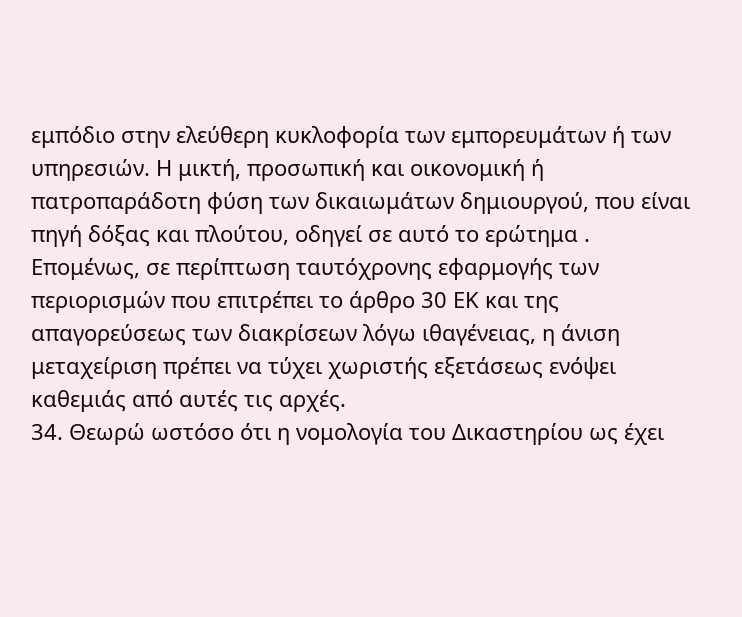εμπόδιο στην ελεύθερη κυκλοφορία των εμπορευμάτων ή των υπηρεσιών. Η μικτή, προσωπική και οικονομική ή πατροπαράδοτη φύση των δικαιωμάτων δημιουργού, που είναι πηγή δόξας και πλούτου, οδηγεί σε αυτό το ερώτημα . Επομένως, σε περίπτωση ταυτόχρονης εφαρμογής των περιορισμών που επιτρέπει το άρθρο 30 ΕΚ και της απαγορεύσεως των διακρίσεων λόγω ιθαγένειας, η άνιση μεταχείριση πρέπει να τύχει χωριστής εξετάσεως ενόψει καθεμιάς από αυτές τις αρχές.
34. Θεωρώ ωστόσο ότι η νομολογία του Δικαστηρίου ως έχει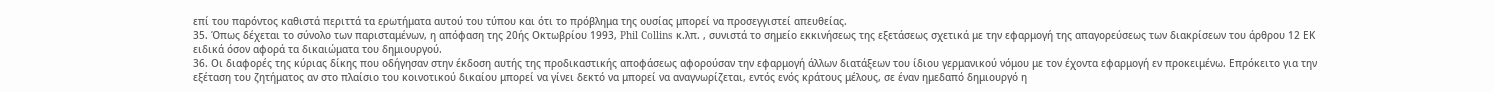επί του παρόντος καθιστά περιττά τα ερωτήματα αυτού του τύπου και ότι το πρόβλημα της ουσίας μπορεί να προσεγγιστεί απευθείας.
35. Όπως δέχεται το σύνολο των παρισταμένων, η απόφαση της 20ής Οκτωβρίου 1993, Phil Collins κ.λπ. , συνιστά το σημείο εκκινήσεως της εξετάσεως σχετικά με την εφαρμογή της απαγορεύσεως των διακρίσεων του άρθρου 12 ΕΚ ειδικά όσον αφορά τα δικαιώματα του δημιουργού.
36. Οι διαφορές της κύριας δίκης που οδήγησαν στην έκδοση αυτής της προδικαστικής αποφάσεως αφορούσαν την εφαρμογή άλλων διατάξεων του ίδιου γερμανικού νόμου με τον έχοντα εφαρμογή εν προκειμένω. Επρόκειτο για την εξέταση του ζητήματος αν στο πλαίσιο του κοινοτικού δικαίου μπορεί να γίνει δεκτό να μπορεί να αναγνωρίζεται, εντός ενός κράτους μέλους, σε έναν ημεδαπό δημιουργό η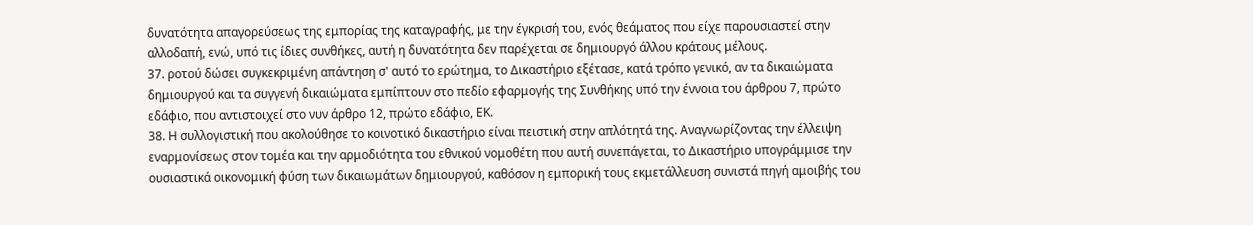δυνατότητα απαγορεύσεως της εμπορίας της καταγραφής, με την έγκρισή του, ενός θεάματος που είχε παρουσιαστεί στην αλλοδαπή, ενώ, υπό τις ίδιες συνθήκες, αυτή η δυνατότητα δεν παρέχεται σε δημιουργό άλλου κράτους μέλους.
37. ροτού δώσει συγκεκριμένη απάντηση σ' αυτό το ερώτημα, το Δικαστήριο εξέτασε, κατά τρόπο γενικό, αν τα δικαιώματα δημιουργού και τα συγγενή δικαιώματα εμπίπτουν στο πεδίο εφαρμογής της Συνθήκης υπό την έννοια του άρθρου 7, πρώτο εδάφιο, που αντιστοιχεί στο νυν άρθρο 12, πρώτο εδάφιο, ΕΚ.
38. Η συλλογιστική που ακολούθησε το κοινοτικό δικαστήριο είναι πειστική στην απλότητά της. Αναγνωρίζοντας την έλλειψη εναρμονίσεως στον τομέα και την αρμοδιότητα του εθνικού νομοθέτη που αυτή συνεπάγεται, το Δικαστήριο υπογράμμισε την ουσιαστικά οικονομική φύση των δικαιωμάτων δημιουργού, καθόσον η εμπορική τους εκμετάλλευση συνιστά πηγή αμοιβής του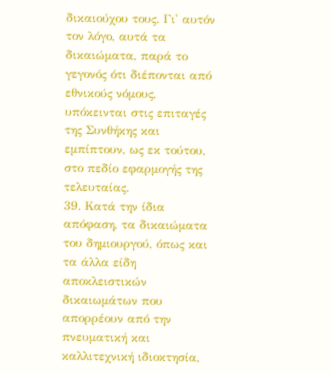δικαιούχου τους. Γι' αυτόν τον λόγο, αυτά τα δικαιώματα, παρά το γεγονός ότι διέπονται από εθνικούς νόμους, υπόκεινται στις επιταγές της Συνθήκης και εμπίπτουν, ως εκ τούτου, στο πεδίο εφαρμογής της τελευταίας.
39. Κατά την ίδια απόφαση, τα δικαιώματα του δημιουργού, όπως και τα άλλα είδη αποκλειστικών δικαιωμάτων που απορρέουν από την πνευματική και καλλιτεχνική ιδιοκτησία,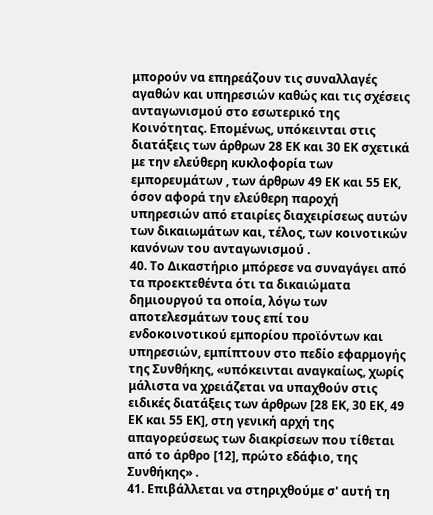μπορούν να επηρεάζουν τις συναλλαγές αγαθών και υπηρεσιών καθώς και τις σχέσεις ανταγωνισμού στο εσωτερικό της Κοινότητας. Επομένως, υπόκεινται στις διατάξεις των άρθρων 28 ΕΚ και 30 ΕΚ σχετικά με την ελεύθερη κυκλοφορία των εμπορευμάτων , των άρθρων 49 ΕΚ και 55 ΕΚ, όσον αφορά την ελεύθερη παροχή υπηρεσιών από εταιρίες διαχειρίσεως αυτών των δικαιωμάτων και, τέλος, των κοινοτικών κανόνων του ανταγωνισμού .
40. Το Δικαστήριο μπόρεσε να συναγάγει από τα προεκτεθέντα ότι τα δικαιώματα δημιουργού τα οποία, λόγω των αποτελεσμάτων τους επί του ενδοκοινοτικού εμπορίου προϊόντων και υπηρεσιών, εμπίπτουν στο πεδίο εφαρμογής της Συνθήκης, «υπόκεινται αναγκαίως, χωρίς μάλιστα να χρειάζεται να υπαχθούν στις ειδικές διατάξεις των άρθρων [28 ΕΚ, 30 ΕΚ, 49 ΕΚ και 55 ΕΚ], στη γενική αρχή της απαγορεύσεως των διακρίσεων που τίθεται από το άρθρο [12], πρώτο εδάφιο, της Συνθήκης» .
41. Επιβάλλεται να στηριχθούμε σ' αυτή τη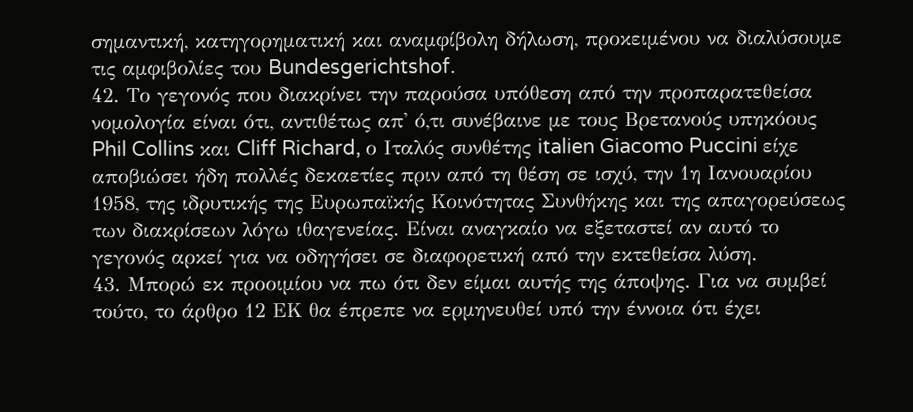σημαντική, κατηγορηματική και αναμφίβολη δήλωση, προκειμένου να διαλύσουμε τις αμφιβολίες του Bundesgerichtshof.
42. Το γεγονός που διακρίνει την παρούσα υπόθεση από την προπαρατεθείσα νομολογία είναι ότι, αντιθέτως απ' ό,τι συνέβαινε με τους Βρετανούς υπηκόους Phil Collins και Cliff Richard, ο Ιταλός συνθέτης italien Giacomo Puccini είχε αποβιώσει ήδη πολλές δεκαετίες πριν από τη θέση σε ισχύ, την 1η Ιανουαρίου 1958, της ιδρυτικής της Ευρωπαϊκής Κοινότητας Συνθήκης και της απαγορεύσεως των διακρίσεων λόγω ιθαγενείας. Είναι αναγκαίο να εξεταστεί αν αυτό το γεγονός αρκεί για να οδηγήσει σε διαφορετική από την εκτεθείσα λύση.
43. Μπορώ εκ προοιμίου να πω ότι δεν είμαι αυτής της άποψης. Για να συμβεί τούτο, το άρθρο 12 ΕΚ θα έπρεπε να ερμηνευθεί υπό την έννοια ότι έχει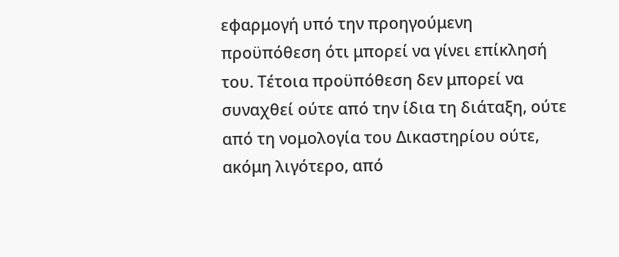εφαρμογή υπό την προηγούμενη προϋπόθεση ότι μπορεί να γίνει επίκλησή του. Τέτοια προϋπόθεση δεν μπορεί να συναχθεί ούτε από την ίδια τη διάταξη, ούτε από τη νομολογία του Δικαστηρίου ούτε, ακόμη λιγότερο, από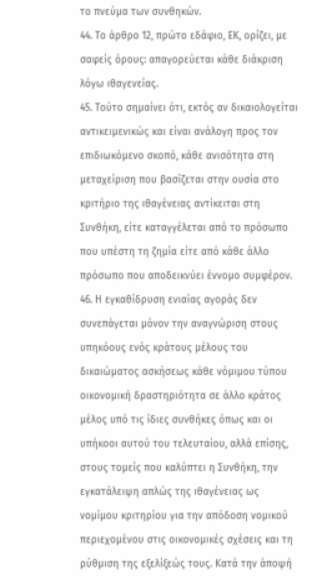το πνεύμα των συνθηκών.
44. Το άρθρο 12, πρώτο εδάφιο, ΕΚ, ορίζει, με σαφείς όρους: απαγορεύεται κάθε διάκριση λόγω ιθαγενείας.
45. Τούτο σημαίνει ότι, εκτός αν δικαιολογείται αντικειμενικώς και είναι ανάλογη προς τον επιδιωκόμενο σκοπό, κάθε ανισότητα στη μεταχείριση που βασίζεται στην ουσία στο κριτήριο της ιθαγένειας αντίκειται στη Συνθήκη, είτε καταγγέλεται από το πρόσωπο που υπέστη τη ζημία είτε από κάθε άλλο πρόσωπο που αποδεικνύει έννομο συμφέρον.
46. Η εγκαθίδρυση ενιαίας αγοράς δεν συνεπάγεται μόνον την αναγνώριση στους υπηκόους ενός κράτους μέλους του δικαιώματος ασκήσεως κάθε νόμιμου τύπου οικονομική δραστηριότητα σε άλλο κράτος μέλος υπό τις ίδιες συνθήκες όπως και οι υπήκοοι αυτού του τελευταίου, αλλά επίσης, στους τομείς που καλύπτει η Συνθήκη, την εγκατάλειψη απλώς της ιθαγένειας ως νομίμου κριτηρίου για την απόδοση νομικού περιεχομένου στις οικονομικές σχέσεις και τη ρύθμιση της εξελίξεώς τους. Κατά την άποψή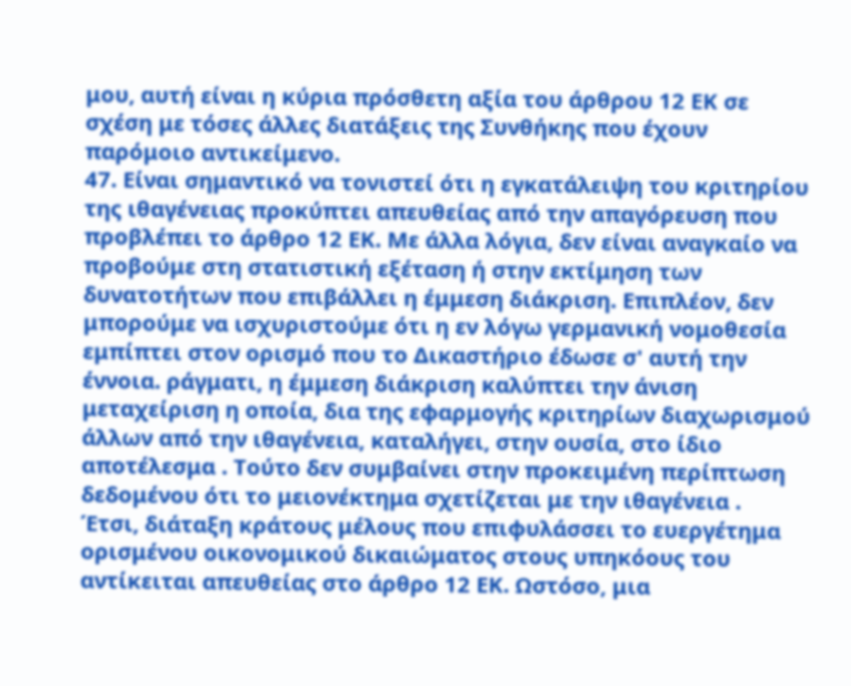μου, αυτή είναι η κύρια πρόσθετη αξία του άρθρου 12 ΕΚ σε σχέση με τόσες άλλες διατάξεις της Συνθήκης που έχουν παρόμοιο αντικείμενο.
47. Είναι σημαντικό να τονιστεί ότι η εγκατάλειψη του κριτηρίου της ιθαγένειας προκύπτει απευθείας από την απαγόρευση που προβλέπει το άρθρο 12 ΕΚ. Με άλλα λόγια, δεν είναι αναγκαίο να προβούμε στη στατιστική εξέταση ή στην εκτίμηση των δυνατοτήτων που επιβάλλει η έμμεση διάκριση. Επιπλέον, δεν μπορούμε να ισχυριστούμε ότι η εν λόγω γερμανική νομοθεσία εμπίπτει στον ορισμό που το Δικαστήριο έδωσε σ' αυτή την έννοια. ράγματι, η έμμεση διάκριση καλύπτει την άνιση μεταχείριση η οποία, δια της εφαρμογής κριτηρίων διαχωρισμού άλλων από την ιθαγένεια, καταλήγει, στην ουσία, στο ίδιο αποτέλεσμα . Τούτο δεν συμβαίνει στην προκειμένη περίπτωση δεδομένου ότι το μειονέκτημα σχετίζεται με την ιθαγένεια .
Έτσι, διάταξη κράτους μέλους που επιφυλάσσει το ευεργέτημα ορισμένου οικονομικού δικαιώματος στους υπηκόους του αντίκειται απευθείας στο άρθρο 12 ΕΚ. Ωστόσο, μια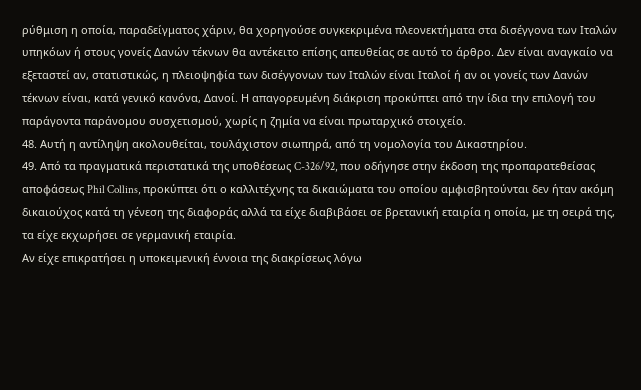ρύθμιση η οποία, παραδείγματος χάριν, θα χορηγούσε συγκεκριμένα πλεονεκτήματα στα δισέγγονα των Ιταλών υπηκόων ή στους γονείς Δανών τέκνων θα αντέκειτο επίσης απευθείας σε αυτό το άρθρο. Δεν είναι αναγκαίο να εξεταστεί αν, στατιστικώς, η πλειοψηφία των δισέγγονων των Ιταλών είναι Ιταλοί ή αν οι γονείς των Δανών τέκνων είναι, κατά γενικό κανόνα, Δανοί. Η απαγορευμένη διάκριση προκύπτει από την ίδια την επιλογή του παράγοντα παράνομου συσχετισμού, χωρίς η ζημία να είναι πρωταρχικό στοιχείο.
48. Αυτή η αντίληψη ακολουθείται, τουλάχιστον σιωπηρά, από τη νομολογία του Δικαστηρίου.
49. Από τα πραγματικά περιστατικά της υποθέσεως C-326/92, που οδήγησε στην έκδοση της προπαρατεθείσας αποφάσεως Phil Collins, προκύπτει ότι ο καλλιτέχνης τα δικαιώματα του οποίου αμφισβητούνται δεν ήταν ακόμη δικαιούχος κατά τη γένεση της διαφοράς αλλά τα είχε διαβιβάσει σε βρετανική εταιρία η οποία, με τη σειρά της, τα είχε εκχωρήσει σε γερμανική εταιρία.
Αν είχε επικρατήσει η υποκειμενική έννοια της διακρίσεως λόγω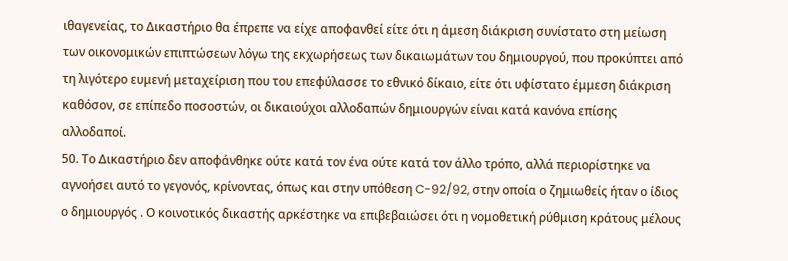ιθαγενείας, το Δικαστήριο θα έπρεπε να είχε αποφανθεί είτε ότι η άμεση διάκριση συνίστατο στη μείωση των οικονομικών επιπτώσεων λόγω της εκχωρήσεως των δικαιωμάτων του δημιουργού, που προκύπτει από τη λιγότερο ευμενή μεταχείριση που του επεφύλασσε το εθνικό δίκαιο, είτε ότι υφίστατο έμμεση διάκριση καθόσον, σε επίπεδο ποσοστών, οι δικαιούχοι αλλοδαπών δημιουργών είναι κατά κανόνα επίσης αλλοδαποί.
50. Το Δικαστήριο δεν αποφάνθηκε ούτε κατά τον ένα ούτε κατά τον άλλο τρόπο, αλλά περιορίστηκε να αγνοήσει αυτό το γεγονός, κρίνοντας, όπως και στην υπόθεση C-92/92, στην οποία ο ζημιωθείς ήταν ο ίδιος ο δημιουργός . Ο κοινοτικός δικαστής αρκέστηκε να επιβεβαιώσει ότι η νομοθετική ρύθμιση κράτους μέλους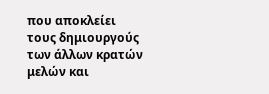που αποκλείει τους δημιουργούς των άλλων κρατών μελών και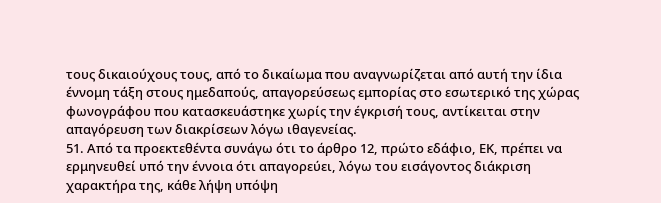τους δικαιούχους τους, από το δικαίωμα που αναγνωρίζεται από αυτή την ίδια έννομη τάξη στους ημεδαπούς, απαγορεύσεως εμπορίας στο εσωτερικό της χώρας φωνογράφου που κατασκευάστηκε χωρίς την έγκρισή τους, αντίκειται στην απαγόρευση των διακρίσεων λόγω ιθαγενείας.
51. Από τα προεκτεθέντα συνάγω ότι το άρθρο 12, πρώτο εδάφιο, ΕΚ, πρέπει να ερμηνευθεί υπό την έννοια ότι απαγορεύει, λόγω του εισάγοντος διάκριση χαρακτήρα της, κάθε λήψη υπόψη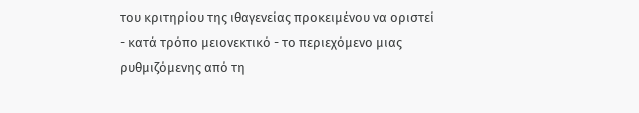του κριτηρίου της ιθαγενείας προκειμένου να οριστεί - κατά τρόπο μειονεκτικό - το περιεχόμενο μιας ρυθμιζόμενης από τη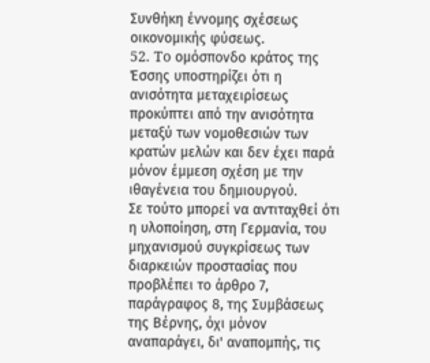Συνθήκη έννομης σχέσεως οικονομικής φύσεως.
52. To ομόσπονδο κράτος της Έσσης υποστηρίζει ότι η ανισότητα μεταχειρίσεως προκύπτει από την ανισότητα μεταξύ των νομοθεσιών των κρατών μελών και δεν έχει παρά μόνον έμμεση σχέση με την ιθαγένεια του δημιουργού.
Σε τούτο μπορεί να αντιταχθεί ότι η υλοποίηση, στη Γερμανία, του μηχανισμού συγκρίσεως των διαρκειών προστασίας που προβλέπει το άρθρο 7, παράγραφος 8, της Συμβάσεως της Βέρνης, όχι μόνον αναπαράγει, δι' αναπομπής, τις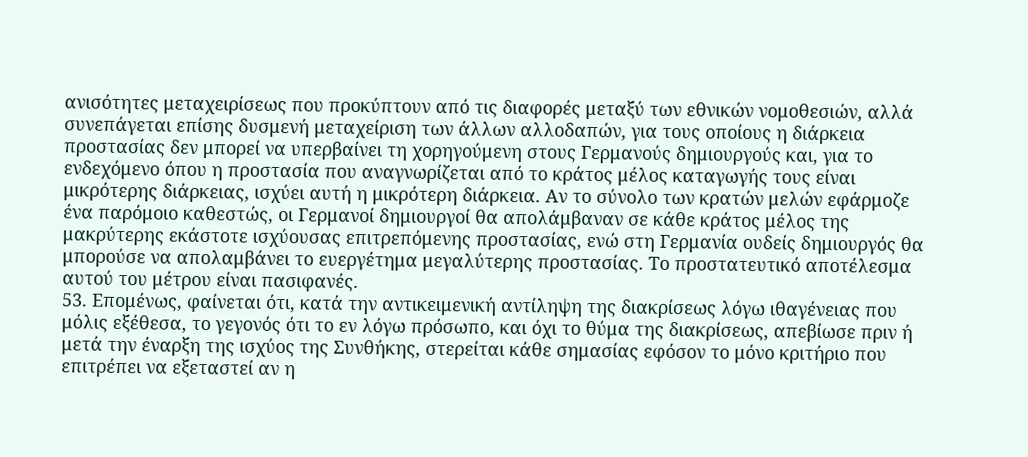ανισότητες μεταχειρίσεως που προκύπτουν από τις διαφορές μεταξύ των εθνικών νομοθεσιών, αλλά συνεπάγεται επίσης δυσμενή μεταχείριση των άλλων αλλοδαπών, για τους οποίους η διάρκεια προστασίας δεν μπορεί να υπερβαίνει τη χορηγούμενη στους Γερμανούς δημιουργούς και, για το ενδεχόμενο όπου η προστασία που αναγνωρίζεται από το κράτος μέλος καταγωγής τους είναι μικρότερης διάρκειας, ισχύει αυτή η μικρότερη διάρκεια. Αν το σύνολο των κρατών μελών εφάρμοζε ένα παρόμοιο καθεστώς, οι Γερμανοί δημιουργοί θα απολάμβαναν σε κάθε κράτος μέλος της μακρύτερης εκάστοτε ισχύουσας επιτρεπόμενης προστασίας, ενώ στη Γερμανία ουδείς δημιουργός θα μπορούσε να απολαμβάνει το ευεργέτημα μεγαλύτερης προστασίας. Το προστατευτικό αποτέλεσμα αυτού του μέτρου είναι πασιφανές.
53. Επομένως, φαίνεται ότι, κατά την αντικειμενική αντίληψη της διακρίσεως λόγω ιθαγένειας που μόλις εξέθεσα, το γεγονός ότι το εν λόγω πρόσωπο, και όχι το θύμα της διακρίσεως, απεβίωσε πριν ή μετά την έναρξη της ισχύος της Συνθήκης, στερείται κάθε σημασίας εφόσον το μόνο κριτήριο που επιτρέπει να εξεταστεί αν η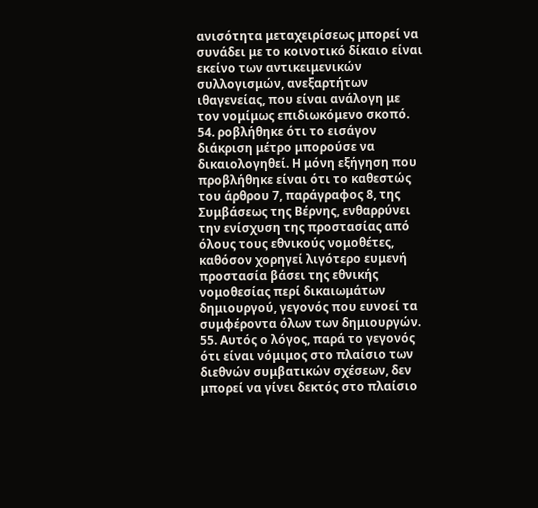ανισότητα μεταχειρίσεως μπορεί να συνάδει με το κοινοτικό δίκαιο είναι εκείνο των αντικειμενικών συλλογισμών, ανεξαρτήτων ιθαγενείας, που είναι ανάλογη με τον νομίμως επιδιωκόμενο σκοπό.
54. ροβλήθηκε ότι το εισάγον διάκριση μέτρο μπορούσε να δικαιολογηθεί. Η μόνη εξήγηση που προβλήθηκε είναι ότι το καθεστώς του άρθρου 7, παράγραφος 8, της Συμβάσεως της Βέρνης, ενθαρρύνει την ενίσχυση της προστασίας από όλους τους εθνικούς νομοθέτες, καθόσον χορηγεί λιγότερο ευμενή προστασία βάσει της εθνικής νομοθεσίας περί δικαιωμάτων δημιουργού, γεγονός που ευνοεί τα συμφέροντα όλων των δημιουργών.
55. Αυτός ο λόγος, παρά το γεγονός ότι είναι νόμιμος στο πλαίσιο των διεθνών συμβατικών σχέσεων, δεν μπορεί να γίνει δεκτός στο πλαίσιο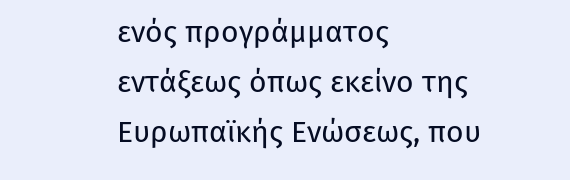ενός προγράμματος εντάξεως όπως εκείνο της Ευρωπαϊκής Ενώσεως, που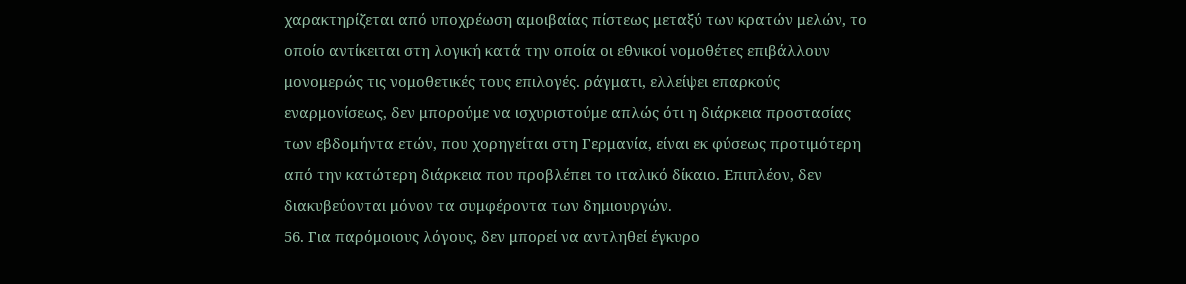χαρακτηρίζεται από υποχρέωση αμοιβαίας πίστεως μεταξύ των κρατών μελών, το οποίο αντίκειται στη λογική κατά την οποία οι εθνικοί νομοθέτες επιβάλλουν μονομερώς τις νομοθετικές τους επιλογές. ράγματι, ελλείψει επαρκούς εναρμονίσεως, δεν μπορούμε να ισχυριστούμε απλώς ότι η διάρκεια προστασίας των εβδομήντα ετών, που χορηγείται στη Γερμανία, είναι εκ φύσεως προτιμότερη από την κατώτερη διάρκεια που προβλέπει το ιταλικό δίκαιο. Επιπλέον, δεν διακυβεύονται μόνον τα συμφέροντα των δημιουργών.
56. Για παρόμοιους λόγους, δεν μπορεί να αντληθεί έγκυρο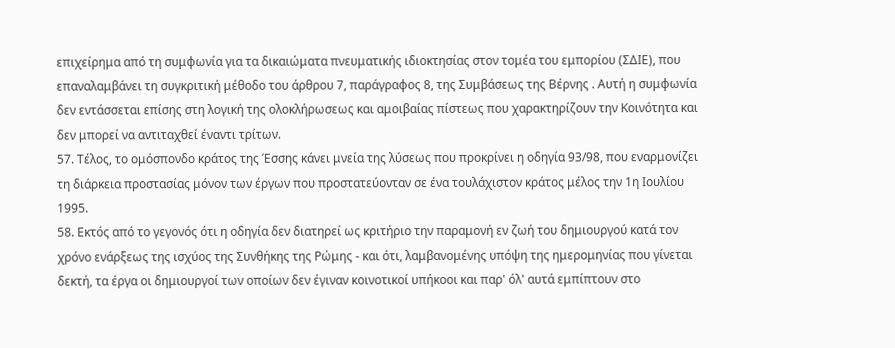επιχείρημα από τη συμφωνία για τα δικαιώματα πνευματικής ιδιοκτησίας στον τομέα του εμπορίου (ΣΔΙΕ), που επαναλαμβάνει τη συγκριτική μέθοδο του άρθρου 7, παράγραφος 8, της Συμβάσεως της Βέρνης . Αυτή η συμφωνία δεν εντάσσεται επίσης στη λογική της ολοκλήρωσεως και αμοιβαίας πίστεως που χαρακτηρίζουν την Κοινότητα και δεν μπορεί να αντιταχθεί έναντι τρίτων.
57. Τέλος, το ομόσπονδο κράτος της Έσσης κάνει μνεία της λύσεως που προκρίνει η οδηγία 93/98, που εναρμονίζει τη διάρκεια προστασίας μόνον των έργων που προστατεύονταν σε ένα τουλάχιστον κράτος μέλος την 1η Ιουλίου 1995.
58. Εκτός από το γεγονός ότι η οδηγία δεν διατηρεί ως κριτήριο την παραμονή εν ζωή του δημιουργού κατά τον χρόνο ενάρξεως της ισχύος της Συνθήκης της Ρώμης - και ότι, λαμβανομένης υπόψη της ημερομηνίας που γίνεται δεκτή, τα έργα οι δημιουργοί των οποίων δεν έγιναν κοινοτικοί υπήκοοι και παρ' όλ' αυτά εμπίπτουν στο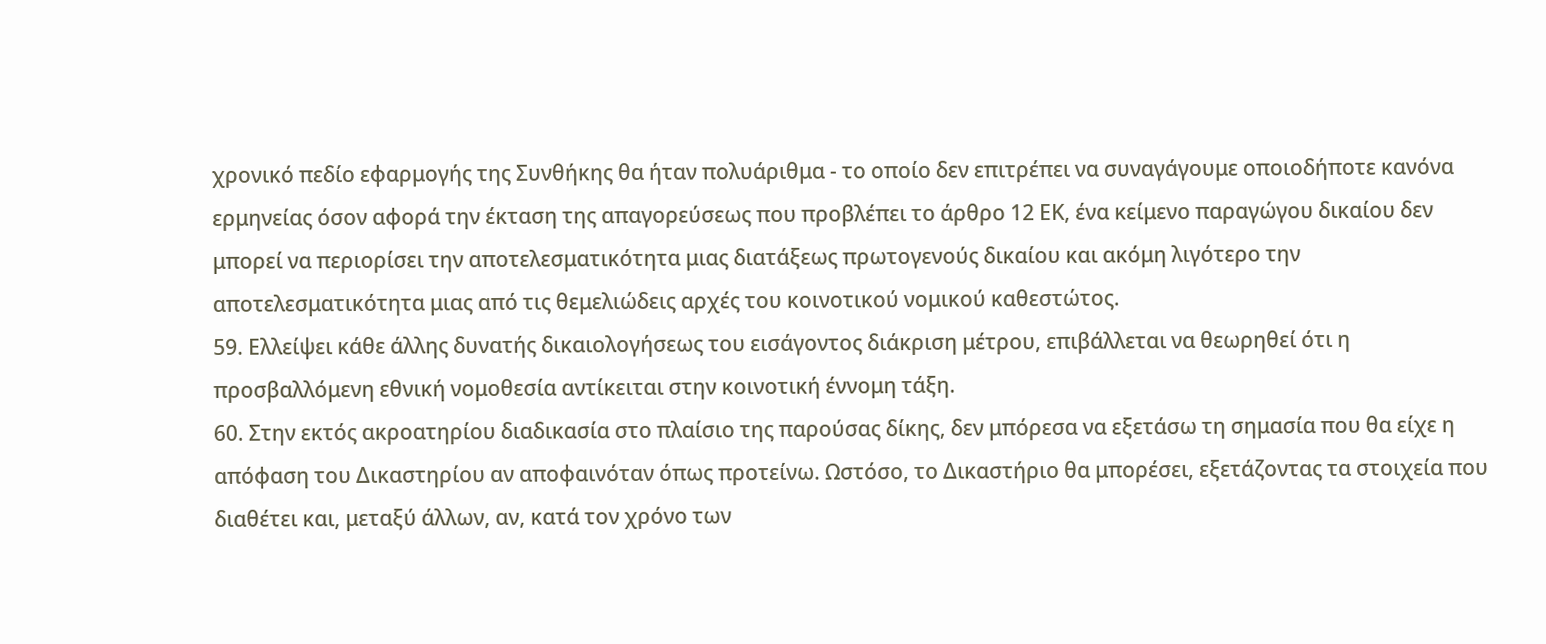χρονικό πεδίο εφαρμογής της Συνθήκης θα ήταν πολυάριθμα - το οποίο δεν επιτρέπει να συναγάγουμε οποιοδήποτε κανόνα ερμηνείας όσον αφορά την έκταση της απαγορεύσεως που προβλέπει το άρθρο 12 ΕΚ, ένα κείμενο παραγώγου δικαίου δεν μπορεί να περιορίσει την αποτελεσματικότητα μιας διατάξεως πρωτογενούς δικαίου και ακόμη λιγότερο την αποτελεσματικότητα μιας από τις θεμελιώδεις αρχές του κοινοτικού νομικού καθεστώτος.
59. Ελλείψει κάθε άλλης δυνατής δικαιολογήσεως του εισάγοντος διάκριση μέτρου, επιβάλλεται να θεωρηθεί ότι η προσβαλλόμενη εθνική νομοθεσία αντίκειται στην κοινοτική έννομη τάξη.
60. Στην εκτός ακροατηρίου διαδικασία στο πλαίσιο της παρούσας δίκης, δεν μπόρεσα να εξετάσω τη σημασία που θα είχε η απόφαση του Δικαστηρίου αν αποφαινόταν όπως προτείνω. Ωστόσο, το Δικαστήριο θα μπορέσει, εξετάζοντας τα στοιχεία που διαθέτει και, μεταξύ άλλων, αν, κατά τον χρόνο των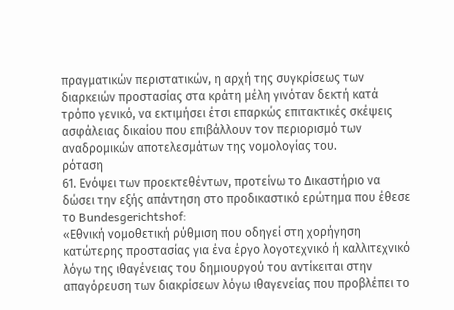πραγματικών περιστατικών, η αρχή της συγκρίσεως των διαρκειών προστασίας στα κράτη μέλη γινόταν δεκτή κατά τρόπο γενικό, να εκτιμήσει έτσι επαρκώς επιτακτικές σκέψεις ασφάλειας δικαίου που επιβάλλουν τον περιορισμό των αναδρομικών αποτελεσμάτων της νομολογίας του.
ρόταση
61. Ενόψει των προεκτεθέντων, προτείνω το Δικαστήριο να δώσει την εξής απάντηση στο προδικαστικό ερώτημα που έθεσε το Bundesgerichtshof:
«Εθνική νομοθετική ρύθμιση που οδηγεί στη χορήγηση κατώτερης προστασίας για ένα έργο λογοτεχνικό ή καλλιτεχνικό λόγω της ιθαγένειας του δημιουργού του αντίκειται στην απαγόρευση των διακρίσεων λόγω ιθαγενείας που προβλέπει το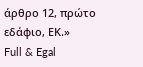άρθρο 12, πρώτο εδάφιο, ΕΚ.»
Full & Egal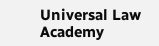Universal Law Academy